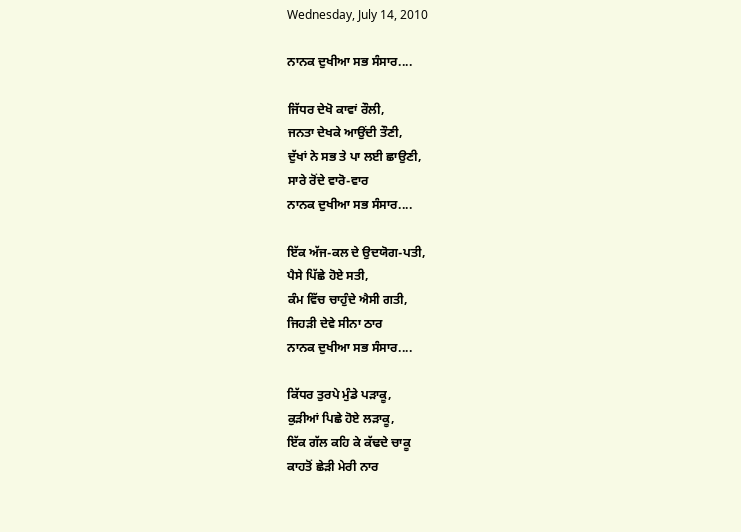Wednesday, July 14, 2010

ਨਾਨਕ ਦੁਖੀਆ ਸਭ ਸੰਸਾਰ....

ਜਿੱਧਰ ਦੇਖੋ ਕਾਵਾਂ ਰੌਲੀ,
ਜਨਤਾ ਦੇਖਕੇ ਆਉਂਦੀ ਤੌਣੀ,
ਦੁੱਖਾਂ ਨੇ ਸਭ ਤੇ ਪਾ ਲਈ ਛਾਉਣੀ,
ਸਾਰੇ ਰੋਂਦੇ ਵਾਰੋ-ਵਾਰ
ਨਾਨਕ ਦੁਖੀਆ ਸਭ ਸੰਸਾਰ....

ਇੱਕ ਅੱਜ-ਕਲ ਦੇ ਉਦਯੋਗ-ਪਤੀ,
ਪੈਸੇ ਪਿੱਛੇ ਹੋਏ ਸਤੀ,
ਕੰਮ ਵਿੱਚ ਚਾਹੁੰਦੇ ਐਸੀ ਗਤੀ,
ਜਿਹੜੀ ਦੇਵੇ ਸੀਨਾ ਠਾਰ
ਨਾਨਕ ਦੁਖੀਆ ਸਭ ਸੰਸਾਰ....

ਕਿੱਧਰ ਤੁਰਪੇ ਮੁੰਡੇ ਪੜਾਕੂ,
ਕੁੜੀਆਂ ਪਿਛੇ ਹੋਏ ਲੜਾਕੂ,
ਇੱਕ ਗੱਲ ਕਹਿ ਕੇ ਕੱਢਦੇ ਚਾਕੂ
ਕਾਹਤੋਂ ਛੇੜੀ ਮੇਰੀ ਨਾਰ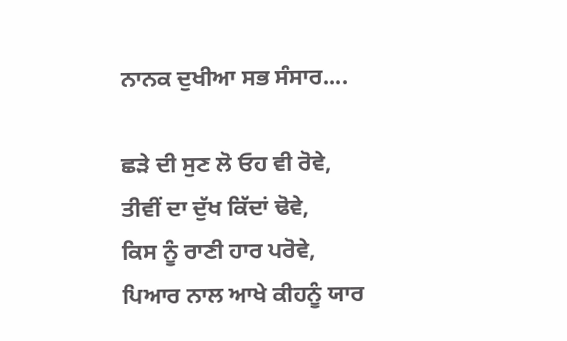ਨਾਨਕ ਦੁਖੀਆ ਸਭ ਸੰਸਾਰ....

ਛੜੇ ਦੀ ਸੁਣ ਲੋ ਓਹ ਵੀ ਰੋਵੇ,
ਤੀਵੀਂ ਦਾ ਦੁੱਖ ਕਿੱਦਾਂ ਢੋਵੇ,
ਕਿਸ ਨੂੰ ਰਾਣੀ ਹਾਰ ਪਰੋਵੇ,
ਪਿਆਰ ਨਾਲ ਆਖੇ ਕੀਹਨੂੰ ਯਾਰ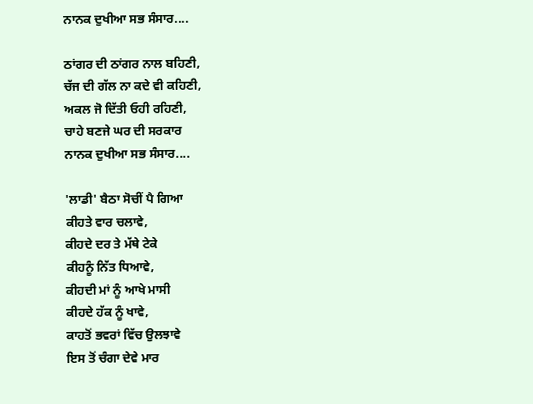ਨਾਨਕ ਦੁਖੀਆ ਸਭ ਸੰਸਾਰ....

ਠਾਂਗਰ ਦੀ ਠਾਂਗਰ ਨਾਲ ਬਹਿਣੀ,
ਚੱਜ ਦੀ ਗੱਲ ਨਾ ਕਦੇ ਵੀ ਕਹਿਣੀ,
ਅਕਲ ਜੋ ਦਿੱਤੀ ਓਹੀ ਰਹਿਣੀ,
ਚਾਹੇ ਬਣਜੇ ਘਰ ਦੀ ਸਰਕਾਰ
ਨਾਨਕ ਦੁਖੀਆ ਸਭ ਸੰਸਾਰ....

'ਲਾਡੀ' ਬੈਠਾ ਸੋਚੀਂ ਪੈ ਗਿਆ
ਕੀਹਤੇ ਵਾਰ ਚਲਾਵੇ,
ਕੀਹਦੇ ਦਰ ਤੇ ਮੱਥੇ ਟੇਕੇ
ਕੀਹਨੂੰ ਨਿੱਤ ਧਿਆਵੇ,
ਕੀਹਦੀ ਮਾਂ ਨੂੰ ਆਖੇ ਮਾਸੀ
ਕੀਹਦੇ ਹੱਕ ਨੂੰ ਖਾਵੇ,
ਕਾਹਤੋਂ ਭਵਰਾਂ ਵਿੱਚ ਉਲਝਾਵੇ
ਇਸ ਤੋਂ ਚੰਗਾ ਦੇਵੇ ਮਾਰ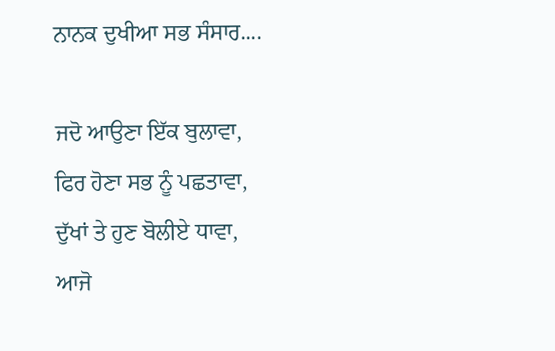ਨਾਨਕ ਦੁਖੀਆ ਸਭ ਸੰਸਾਰ....

ਜਦੋ ਆਉਣਾ ਇੱਕ ਬੁਲਾਵਾ,
ਫਿਰ ਹੋਣਾ ਸਭ ਨੂੰ ਪਛਤਾਵਾ,
ਦੁੱਖਾਂ ਤੇ ਹੁਣ ਬੋਲੀਏ ਧਾਵਾ,
ਆਜੋ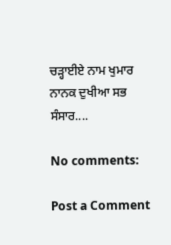ਚੜ੍ਹਾਈਏ ਨਾਮ ਖੁਮਾਰ
ਨਾਨਕ ਦੁਖੀਆ ਸਭ ਸੰਸਾਰ....

No comments:

Post a Comment